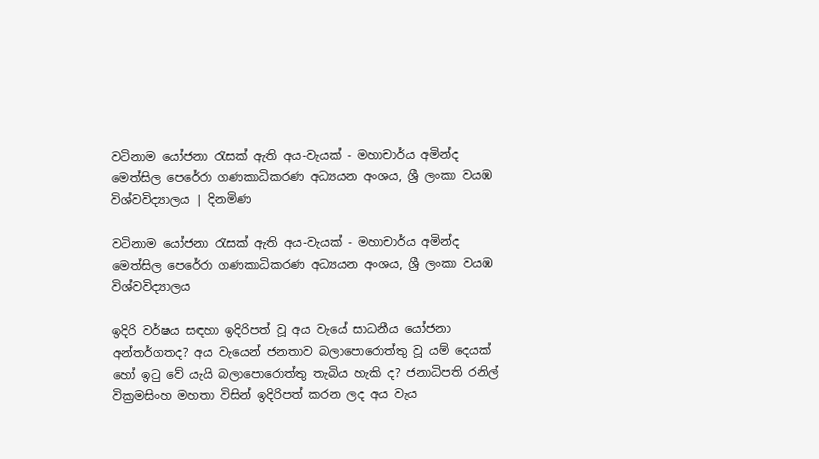වටිනාම යෝජනා රැසක් ඇති අය-වැයක් - මහාචාර්ය අමින්ද මෙත්සිල පෙරේරා ගණකාධිකරණ අධ්‍යයන අංශය, ශ්‍රී ලංකා වයඹ විශ්වවිද්‍යාලය | දිනමිණ

වටිනාම යෝජනා රැසක් ඇති අය-වැයක් - මහාචාර්ය අමින්ද මෙත්සිල පෙරේරා ගණකාධිකරණ අධ්‍යයන අංශය, ශ්‍රී ලංකා වයඹ විශ්වවිද්‍යාලය

ඉදිරි වර්ෂය සඳහා ඉදිරිපත් වූ අය වැයේ සාධනීය යෝජනා අන්තර්ගතද? අය වැයෙන් ජනතාව බලාපොරොත්තු වූ යම් දෙයක් හෝ ඉටු වේ යැයි බලාපොරොත්තු තැබිය හැකි ද? ජනාධිපති රනිල් වික්‍රමසිංහ මහතා විසින් ඉදිරිපත් කරන ලද අය වැය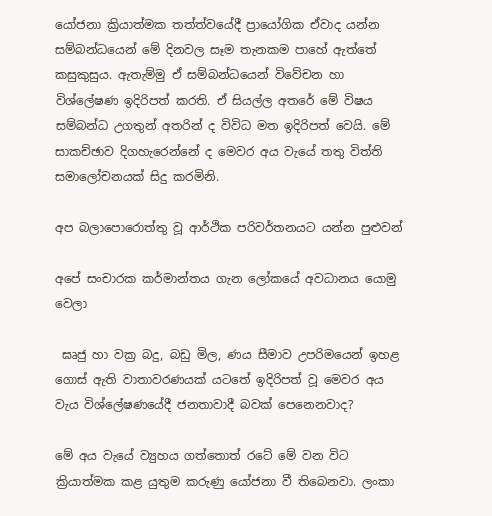යෝජනා ක්‍රියාත්මක තත්ත්වයේදී ප්‍රායෝගික ඒවාද යන්න සම්බන්ධයෙන් මේ දිනවල සෑම තැනකම පාහේ ඇත්තේ කසුකුසුය. ඇතැම්මු ඒ සම්බන්ධයෙන් විවේචන හා විශ්ලේෂණ ඉදිරිපත් කරති. ඒ සියල්ල අතරේ මේ විෂය සම්බන්ධ උගතුන් අතරින් ද විවිධ මත ඉදිරිපත් වෙයි. මේ සාකච්ඡාව දිගහැරෙන්නේ ද මෙවර අය වැයේ තතු විත්ති සමාලෝචනයක් සිදු කරමිනි.

අප බලාපොරොත්තු වූ ආර්ථික පරිවර්තනයට යන්න පුළුවන්

අපේ සංචාරක කර්මාන්තය ගැන ලෝකයේ අවධානය යොමු වෙලා

 ඝෘජු හා වක්‍ර බදු, බඩු මිල, ණය සීමාව උපරිමයෙන් ඉහළ ගොස් ඇති වාතාවරණයක් යටතේ ඉදිරිපත් වූ මෙවර අය වැය විශ්ලේෂණයේදී ජනතාවාදී බවක් පෙනෙනවාද?

මේ අය වැයේ ව්‍යුහය ගත්තොත් රටේ මේ වන විට ක්‍රියාත්මක කළ යුතුම කරුණු යෝජනා වී තිබෙනවා. ලංකා‍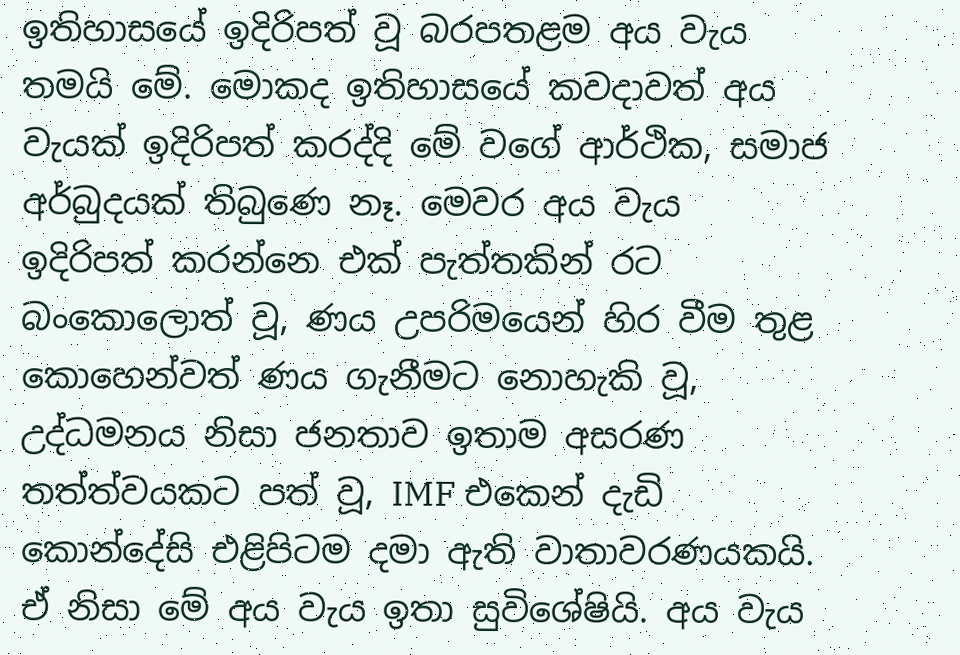ඉතිහාස‍යේ ඉදිරිපත් වූ බරපතළම අය වැය තමයි මේ. මොකද ඉතිහාසයේ කවදාවත් අය වැයක් ඉදිරිපත් කරද්දි මේ වගේ ආර්ථික, සමාජ අර්බුදයක් තිබුණෙ නෑ. මෙවර අය වැය ඉදිරිපත් කරන්නෙ එක් පැත්තකින් රට බංකොලොත් වූ, ණය උපරිමයෙන් හිර වීම තුළ කොහෙන්වත් ණය ගැනීමට නොහැකි වූ, උද්ධමනය නිසා ජනතාව ඉතාම අසරණ තත්ත්වයකට පත් වූ, IMF එකෙන් දැඩි කොන්දේසි එළිපිටම දමා ඇති වාතාවරණයකයි. ඒ නිසා මේ අය වැය ඉතා සුවිශේෂියි. අය වැය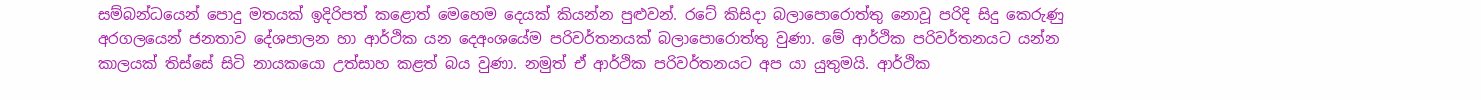සම්බන්ධයෙන් පොදු මතයක් ඉදිරිපත් කළොත් මෙහෙම දෙයක් කියන්න පුළුවන්. රටේ කිසිදා බලාපොරොත්තු නොවූ පරිදි සිදු කෙරුණු අරගලයෙන් ජනතාව දේශපාලන හා ආර්ථික යන දෙඅංශයේම පරිවර්තනයක් බලාපොරොත්තු වුණා. මේ ආර්ථික පරිවර්තනයට යන්න කාලයක් තිස්සේ සිටි නායකයො උත්සාහ කළත් බය වුණා. නමුත් ඒ ආර්ථික පරිවර්තනයට අප යා යුතුමයි. ආර්ථික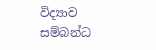විද්‍යාව සම්බන්ධ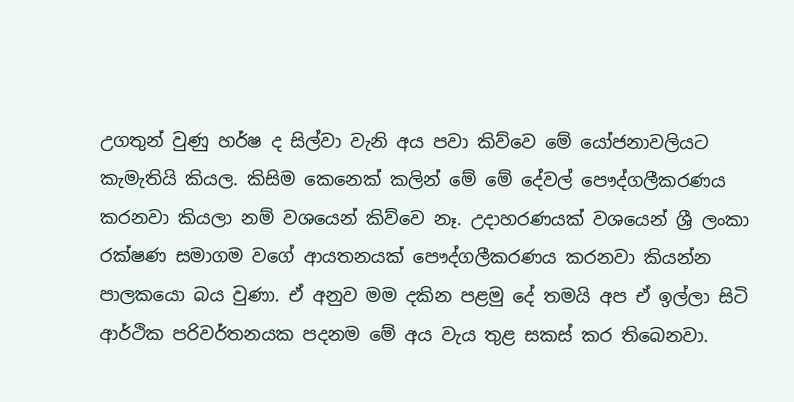උගතුන් වුණු හර්ෂ ද සිල්වා වැනි අය පවා කිව්වෙ මේ යෝජනාවලියට කැමැතියි කියල. කිසිම කෙනෙක් කලින් මේ මේ දේවල් පෞද්ගලීකරණය කරනවා කියලා නම් වශයෙන් කිව්වෙ නෑ. උදාහරණයක් වශයෙන් ශ්‍රී ලංකා රක්ෂණ සමාගම වගේ ආයතනයක් පෞද්ගලීකරණය කරනවා කියන්න පාලකයො බය වුණා. ඒ අනුව මම දකින පළමු දේ තමයි අප ඒ ඉල්ලා සිටි ආර්ථික පරිවර්තනයක පදනම මේ අය වැය තුළ සකස් කර තිබෙනවා.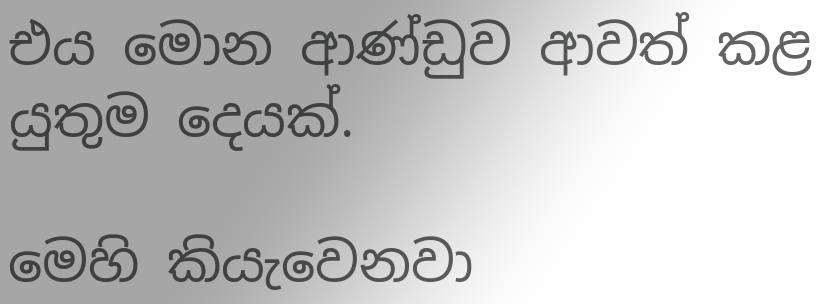එය මොන ආණ්ඩුව ආවත් කළ යුතුම දෙයක්.

මෙහි කියැවෙනවා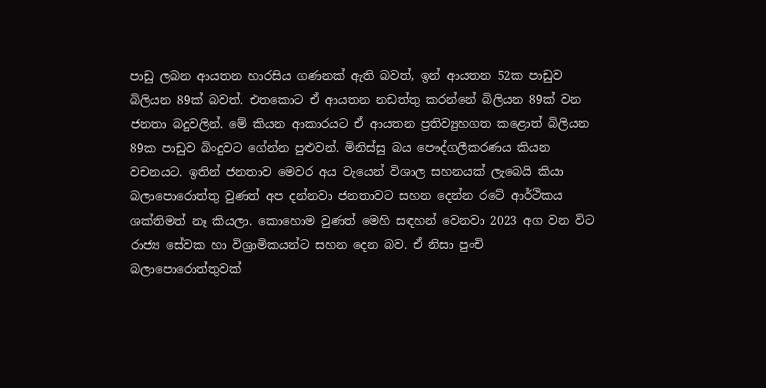පාඩු ලබන ආයතන හාරසිය ගණනක් ඇති බවත්, ඉන් ආයතන 52ක පාඩුව බිලියන 89ක් බවත්. එතකොට ඒ ආයතන නඩත්තු කරන්නේ බිලියන 89ක් වන ජනතා බදුවලින්. මේ කියන ආකාරයට ඒ ආයතන ප්‍රතිව්‍යුහගත කළොත් බිලියන 89ක පාඩුව බිංදුවට ගේන්න පුළුවන්. මිනිස්සු බය පෞද්ගලීකරණය කියන වචනයට. ඉතින් ජනතාව මෙවර අය වැයෙන් විශාල සහනයක් ලැබෙයි කියා බලාපොරොත්තු වුණත් අප දන්නවා ජනතාවට සහන දෙන්න රටේ ආර්ථිකය ශක්තිමත් නෑ කියලා. කොහොම වුණත් මෙහි සඳහන් වෙනවා 2023 අග වන විට රාජ්‍ය සේවක හා විශ්‍රාමිකයන්ට සහන දෙන බව. ඒ නිසා පුංචි බලාපොරොත්තුවක්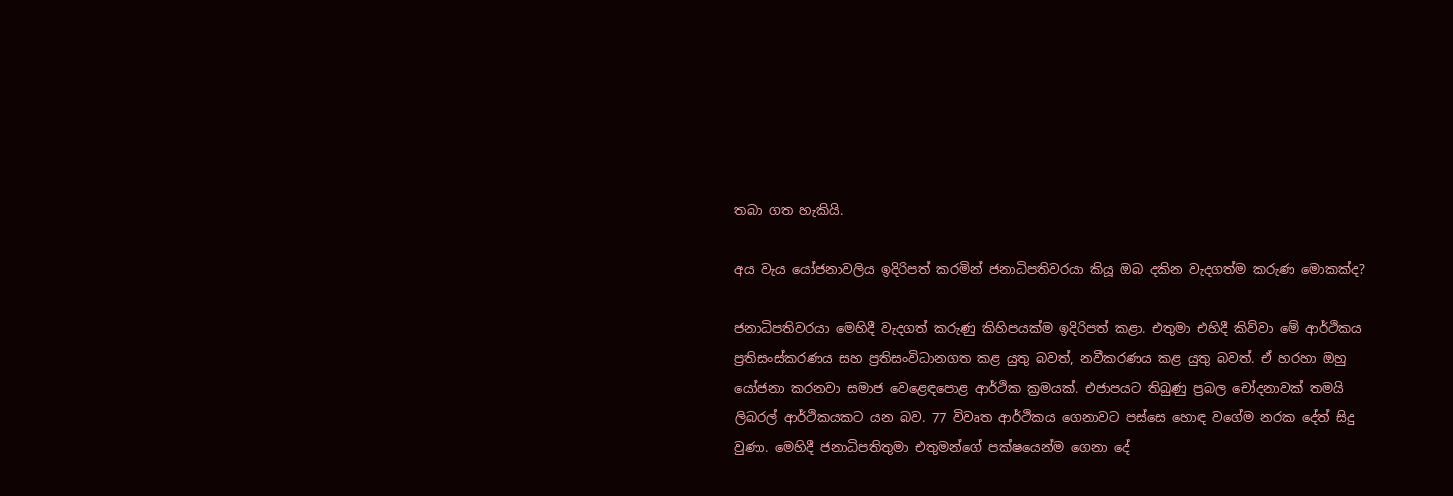තබා ගත හැකියි.

අය වැය යෝජනාවලිය ඉදිරිපත් කරමින් ජනාධිපතිවරයා කියූ ඔබ දකින වැදගත්ම කරුණ මොකක්ද?

ජනාධිපතිවරයා මෙහිදී වැදගත් කරුණු කිහිපයක්ම ඉදිරිපත් කළා. එතුමා එහිදී කිව්වා මේ ආර්ථිකය ප්‍රතිසංස්කරණය සහ ප්‍රතිසංවිධානගත කළ යුතු බවත්, නවීකරණය කළ යුතු බවත්. ඒ හරහා ඔහු යෝජනා කරනවා සමාජ වෙළෙඳපොළ ආර්ථික ක්‍රමයක්. එජාපයට තිබුණු ප්‍රබල චෝදනාවක් තමයි ලිබරල් ආර්ථිකයකට යන බව. 77 විවෘත ආර්ථිකය ගෙනාවට පස්සෙ හොඳ වගේම නරක දේත් සිදු වුණා. මෙහිදී ජනාධිපතිතුමා එතුමන්ගේ පක්ෂයෙන්ම ගෙනා දේ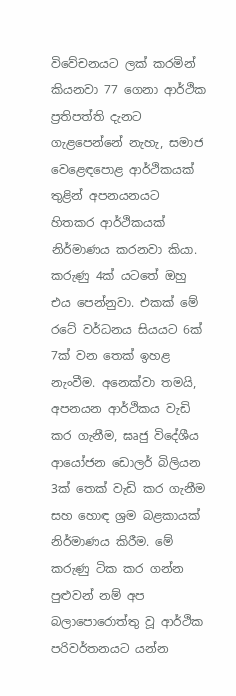විවේචනයට ලක් කරමින් කියනවා 77 ගෙනා ආර්ථික ප්‍රතිපත්ති දැනට ගැළපෙන්නේ නැහැ, සමාජ වෙළෙඳපොළ ආ‍ර්ථිකයක් තුළින් අපනයනයට හිතකර ආර්ථිකයක් නිර්මාණය කරනවා කියා. කරුණු 4ක් යටතේ ඔහු එය පෙන්නුවා. එකක් මේ රටේ වර්ධනය සියයට 6ක් 7ක් වන තෙක් ඉහළ නැංවීම. අනෙක්වා තමයි, අපනයන ආර්ථිකය වැඩි කර ගැනීම, ඝෘජු විදේශීය ආයෝජන ඩොලර් බිලියන 3ක් තෙක් වැඩි කර ගැනීම සහ හොඳ ශ්‍රම බළකායක් නිර්මාණය කිරීම. මේ කරුණු ටික කර ගන්න පුළුවන් නම් අප බලාපොරොත්තු වූ ආර්ථික පරිවර්තනයට යන්න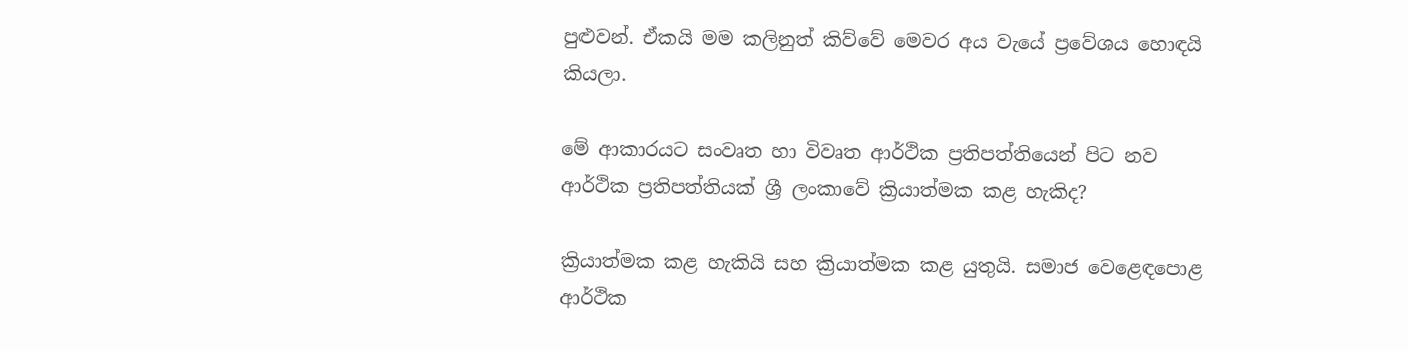පුළුවන්. ඒකයි මම කලිනුත් කිව්වේ මෙවර අය වැයේ ප්‍රවේශය හොඳයි කියලා.

මේ ආකාරයට සංවෘත හා විවෘත ආර්ථික ප්‍රතිපත්තියෙන් පිට නව ආර්ථික ප්‍රතිපත්තියක් ශ්‍රී ලංකාවේ ක්‍රියාත්මක කළ හැකිද?

ක්‍රියාත්මක කළ හැකියි සහ ක්‍රියාත්මක කළ යුතුයි. සමාජ වෙළෙඳපොළ ආර්ථික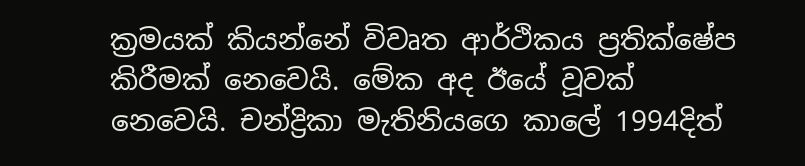ක්‍රමයක් කියන්නේ විවෘත ආර්ථිකය ප්‍රතික්ෂේප කිරීමක් නෙවෙයි. මේක අද ඊයේ වූවක් නෙවෙයි. චන්ද්‍රිකා මැතිනියගෙ කාලේ 1994දිත්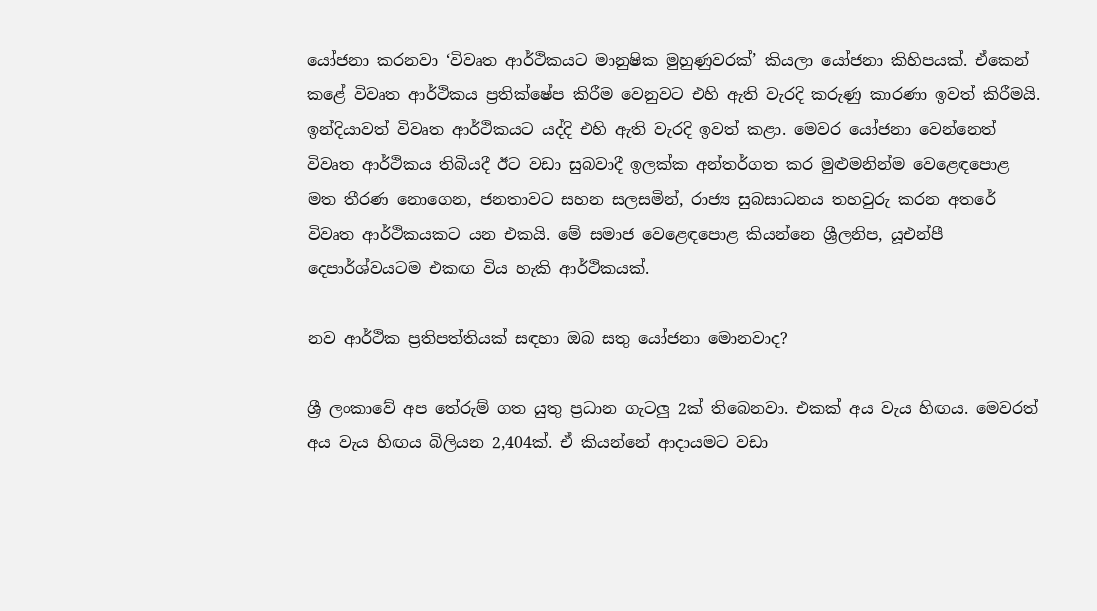යෝජනා කරනවා ‘විවෘත ආර්ථිකයට මානුෂික මුහුණුවරක්’ කියලා යෝජනා කිහිපයක්. ඒකෙන් කළේ විවෘත ආර්ථිකය ප්‍රතික්ෂේප කිරීම වෙනුවට එහි ඇති වැරදි කරුණු කාරණා ඉවත් කිරීමයි. ඉන්දියාවත් විවෘත ආර්ථිකයට යද්දි එහි ඇති වැරදි ඉවත් කළා. මෙවර යෝජනා වෙන්නෙත් විවෘත ආර්ථිකය තිබියදී ඊට වඩා සුබවාදී ඉලක්ක අන්තර්ගත කර මුළුමනින්ම වෙළෙඳපොළ මත තීරණ නොගෙන, ජනතාවට සහන සලසමින්, රාජ්‍ය සුබසාධනය තහවුරු කරන අතරේ විවෘත ආර්ථිකයකට යන එකයි. මේ සමාජ වෙළෙඳපොළ කියන්නෙ ශ්‍රීලනිප, යූඑන්පී දෙපාර්ශ්වයටම එකඟ විය හැකි ආර්ථිකයක්.

නව ආර්ථික ප්‍රතිපත්තියක් සඳහා ඔබ සතු යෝජනා මොනවාද?

ශ්‍රී ලංකාවේ අප තේරුම් ගත යුතු ප්‍රධාන ගැටලු 2ක් තිබෙනවා. එකක් අය වැය හිඟය. මෙවරත් අය වැය හිඟය බිලියන 2,404ක්. ඒ කියන්නේ ආදායමට වඩා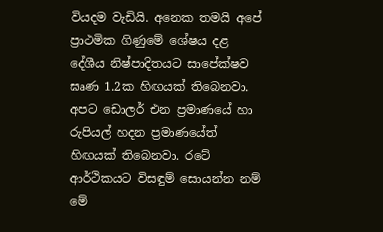වියදම වැඩියි. අනෙක තමයි අපේ ප්‍රාථමික ගිණුමේ ශේෂය දළ දේශීය නිෂ්පාදිතයට සාපේක්ෂව ඝෘණ 1.2ක හිඟයක් තිබෙනවා. අපට ඩොලර් එන ප්‍රමාණයේ හා රුපියල් හදන ප්‍රමාණයේත් හිඟයක් තිබෙනවා. රටේ ආර්ථිකයට විසඳුම් සොයන්න නම් මේ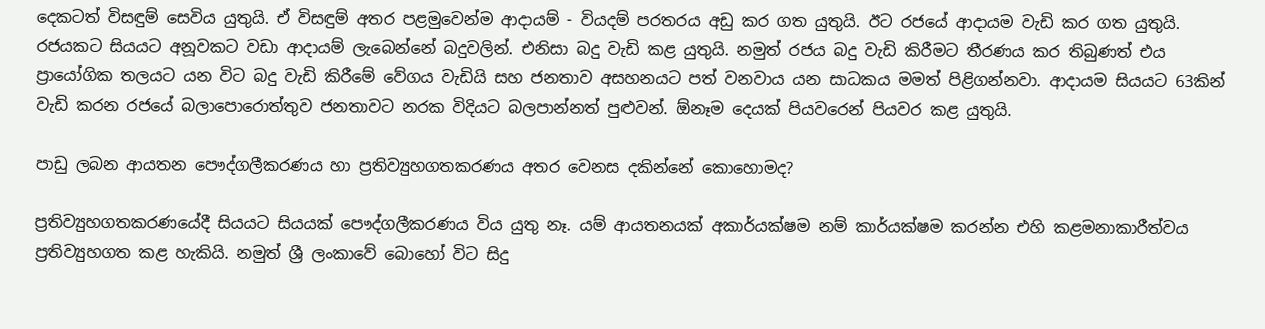දෙකටත් විසඳුම් සෙවිය යුතුයි. ඒ විසඳුම් අතර පළමුවෙන්ම ආදායම් - වියදම් පරතරය අඩු කර ගත යුතුයි. ඊට ර‍ජයේ ආදායම වැඩි කර ගත යුතුයි. රජයකට සියයට අනූවකට වඩා ආදායම් ලැබෙන්නේ බදුවලින්. එනිසා බදු වැඩි කළ යුතුයි. නමුත් රජය බදු වැඩි කිරීමට තීරණය කර තිබුණත් එය ප්‍රායෝගික තලයට යන විට බදු වැඩි කිරීමේ වේගය වැඩියි සහ ජනතාව අසහනයට පත් වනවාය යන සාධකය මමත් පිළිගන්නවා. ආදායම සියයට 63කින් වැඩි කරන රජයේ බලාපොරොත්තුව ජනතාවට නරක විදියට බලපාන්නත් පුළුවන්. ඕනෑම දෙයක් පියවරෙන් පියවර කළ යුතුයි.

පාඩු ලබන ආයතන පෞද්ගලීකරණය හා ප්‍රතිව්‍යුහගතකරණය අතර වෙනස දකින්නේ කොහොමද?

ප්‍රතිව්‍යුහගතකරණයේදී සියයට සියයක් පෞද්ගලීකරණය විය යුතු නෑ. යම් ආයතනයක් අකාර්යක්ෂම නම් කාර්යක්ෂම කරන්න එහි කළමනාකාරීත්වය ප්‍රතිව්‍යුහගත කළ හැකියි. නමුත් ශ්‍රී ලංකාවේ බොහෝ විට සිදු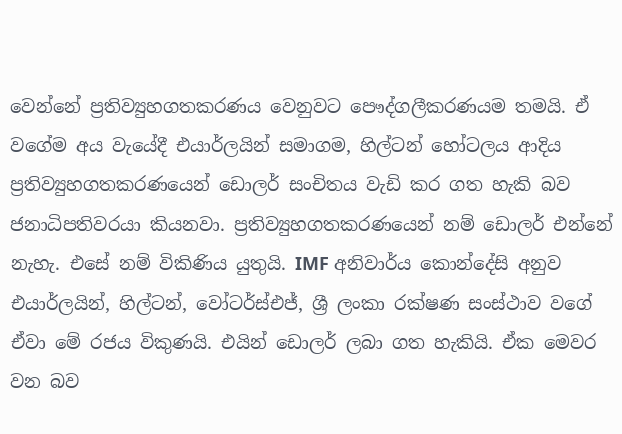වෙන්නේ ප්‍රතිව්‍යුහගතකරණය වෙනුවට පෞද්ගලීකරණයම තමයි. ඒ වගේම අය වැයේදී එයාර්ලයින් සමාගම, හිල්ටන් හෝටලය ආදිය ප්‍රතිව්‍යුහගතකරණයෙන් ඩොලර් සංචිතය වැඩි කර ගත හැකි බව ජනාධිපතිවරයා කියනවා. ප්‍රතිව්‍යුහගතකරණයෙන් නම් ඩොලර් එන්නේ නැහැ. එසේ නම් විකිණිය යුතුයි. IMF අනිවාර්ය කොන්දේසි අනුව එයාර්ලයින්, හිල්ටන්, වෝටර්ස්එජ්, ශ්‍රී ලංකා රක්ෂණ සංස්ථාව වගේ ඒවා මේ රජය විකුණයි. එයින් ඩොලර් ලබා ගත හැකියි. ඒක මෙවර වන බව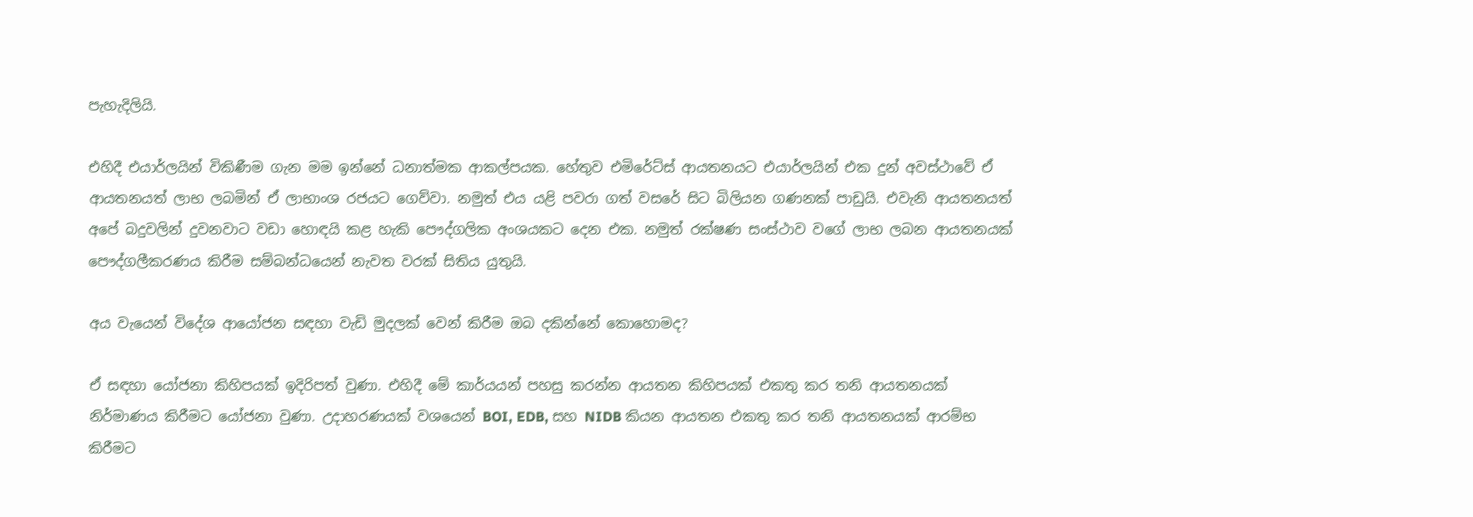පැහැදිලියි.

එහිදී එයාර්ලයින් විකිණීම ගැන මම ඉන්නේ ධනාත්මක ආකල්පයක. හේතුව එමිරේට්ස් ආයතනයට එයාර්ලයින් එක දුන් අවස්ථාවේ ඒ ආයතනයත් ලාභ ලබමින් ඒ ලාභාංශ රජයට ගෙව්වා. නමුත් එය යළි පවරා ගත් වසරේ සිට බිලියන ගණනක් පාඩුයි. එවැනි ආයතනයත් අපේ බදුවලින් දුවනවාට වඩා හොඳයි කළ හැකි‍ පෞද්ගලික අංශයකට දෙන එක. නමුත් රක්ෂණ සංස්ථාව වගේ ලාභ ලබන ආයතනයක් පෞද්ගලීකරණය කිරීම සම්බන්ධයෙන් නැවත වරක් සිතිය යුතුයි.

අය වැයෙන් විදේශ ආයෝජන සඳහා වැඩි මුදලක් වෙන් කිරීම ඔබ දකින්නේ කොහොමද?

ඒ සඳහා යෝජනා කිහිපයක් ඉදිරිපත් වුණා. එහිදී මේ කාර්යයන් පහසු කරන්න ආයතන කිහිපයක් එකතු කර තනි ආයතනයක් නිර්මාණය කිරීමට යෝජනා වුණා. උදාහරණයක් වශයෙන් BOI, EDB, සහ NIDB කියන ආයතන එකතු කර තනි ආයතනයක් ආරම්භ කිරීමට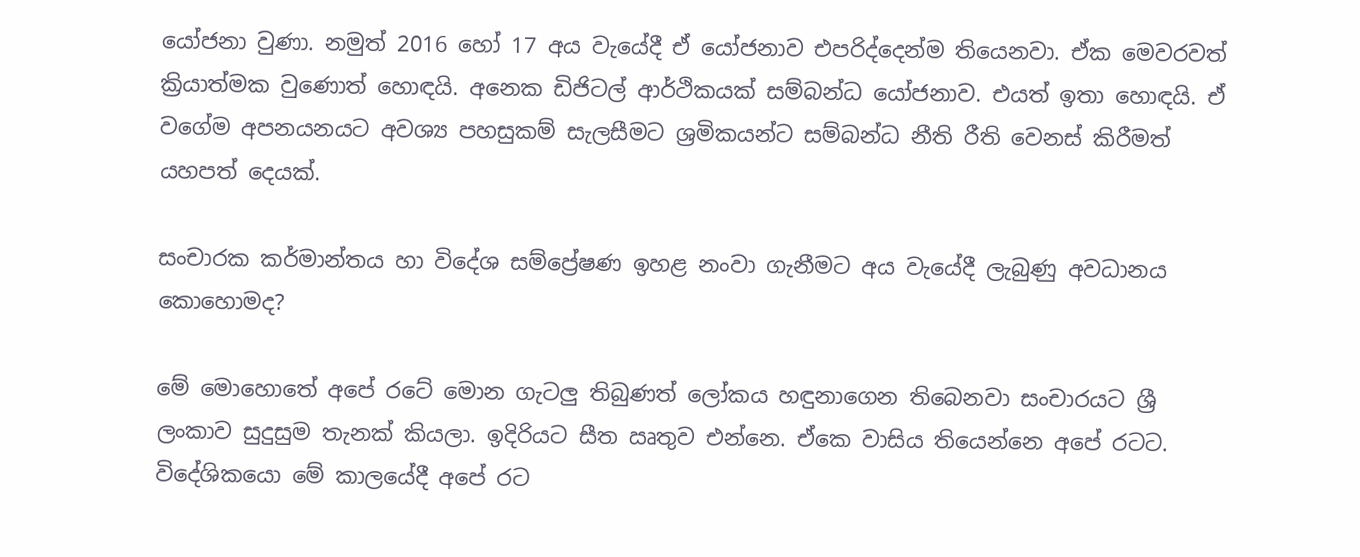යෝජනා වුණා. නමුත් 2016 හෝ 17 අය වැයේදී ඒ යෝජනාව එපරිද්දෙන්ම තියෙනවා. ඒක මෙවරවත් ක්‍රියාත්මක වුණොත් හොඳයි. අනෙක ඩිජිටල් ආර්ථිකයක් සම්බන්ධ යෝජනාව. එයත් ඉතා හොඳයි. ඒ වගේම අපනයනයට අවශ්‍ය පහසුකම් සැලසීමට ශ්‍රමිකයන්ට සම්බන්ධ නීති රීති වෙනස් කිරීමත් යහපත් දෙයක්.

සංචාරක කර්මාන්තය හා විදේශ සම්ප්‍රේෂණ ඉහළ නංවා ගැනීමට අය වැයේදී ලැබුණු අවධානය කොහොමද?

මේ මොහොතේ අපේ රටේ මොන ගැටලු තිබුණත් ලෝකය හඳුනාගෙන තිබෙනවා සංචාරයට ශ්‍රී ලංකාව සුදුසුම තැනක් කියලා. ඉදිරියට සීත ඍතුව එන්නෙ. ඒකෙ වාසිය තියෙන්නෙ අපේ රටට. විදේශිකයො මේ කාලයේදී අපේ රට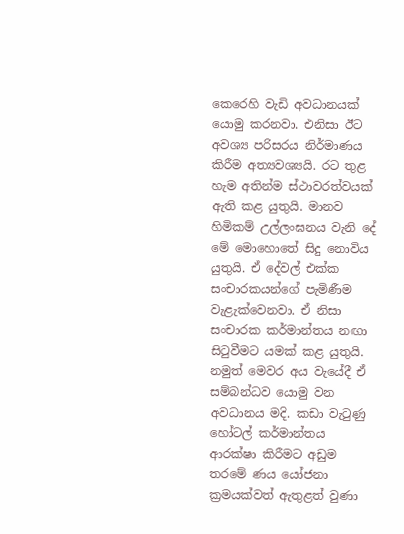කෙරෙහි වැඩි අවධානයක් යොමු කරනවා. එනිසා ඊට අවශ්‍ය පරිසරය නිර්මාණය කිරීම අත්‍යවශ්‍යයි. රට තුළ හැම අතින්ම ස්ථාවරත්වයක් ඇති කළ යුතුයි. මානව හිමිකම් උල්ලංඝනය වැනි දේ මේ මොහොතේ සිදු නොවිය යුතුයි. ඒ දේවල් එක්ක සංචාරකයන්ගේ පැමිණීම වැළැක්වෙනවා. ඒ නිසා සංචාරක කර්මාන්තය නඟා සිටුවීමට යමක් කළ යුතුයි. නමුත් මෙවර අය වැයේදී ඒ සම්බන්ධව යොමු වන අවධානය මදි. කඩා වැටුණු හෝටල් කර්මාන්තය ආරක්ෂා‍ කිරීමට අඩුම තරමේ ණය යෝජනා ක්‍රමයක්වත් ඇතුළත් වුණා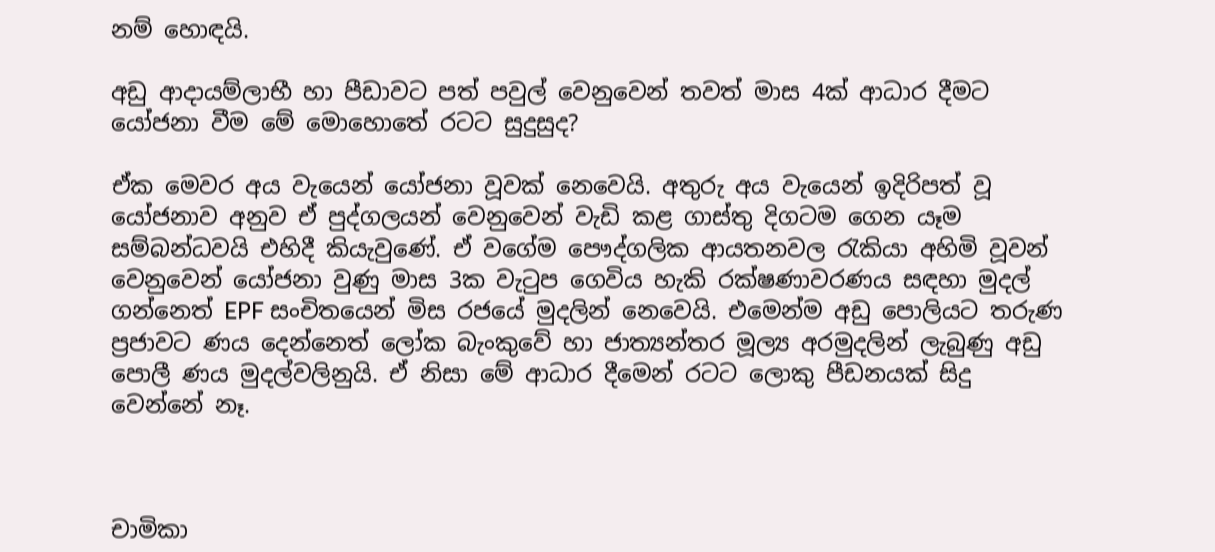නම් හොඳයි.

අඩු ආදායම්ලාභී හා පීඩාවට පත් පවුල් වෙනුවෙන් තවත් මාස 4ක් ආධාර දීමට යෝජනා වීම මේ මොහොතේ රටට සුදුසුද?

ඒක මෙවර අය වැයෙන් යෝජනා වූවක් නෙවෙයි. අතුරු අය වැයෙන් ඉදිරිපත් වූ යෝජනාව අනුව ඒ පුද්ගලයන් වෙනුවෙන් වැඩි කළ ගාස්තු දිගටම ගෙන යෑම සම්බන්ධවයි එහිදී කියැවුණේ. ඒ වගේම පෞද්ගලික ආයතනවල රැකියා අහිමි වූවන් වෙනුවෙන් යෝජනා වුණු මාස 3ක වැටුප ගෙවිය හැකි රක්ෂණාවරණය සඳහා මුදල් ගන්නෙත් EPF සංචිතයෙන් මිස ර‍ජයේ මුදලින් නෙවෙයි. එමෙන්ම අඩු පොලියට තරුණ ප්‍රජාවට ණය දෙන්නෙත් ලෝක බැංකුවේ හා ජාත්‍යන්තර මූල්‍ය අරමුදලින් ලැබුණු අඩු පොලී ණය මුදල්වලිනුයි. ඒ නිසා මේ ආධාර දීමෙන් රටට ලොකු පීඩනයක් සිදු වෙන්නේ නෑ.



චාමිකා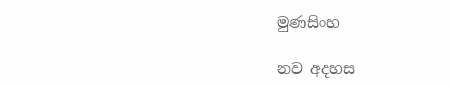මුණසිංහ

නව අදහස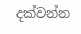දක්වන්න